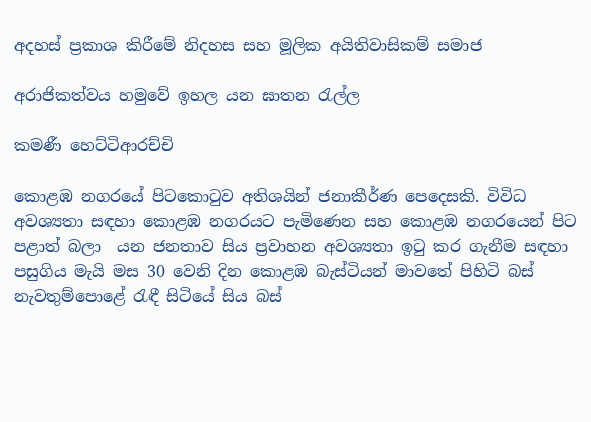අදහස් ප්‍රකාශ කිරීමේ නිදහස සහ මූලික අයිතිවාසිකම් සමාජ

අරාජිකත්වය හමුවේ ඉහල යන ඝාතන රැල්ල

කමණී හෙට්ටිආරච්චි

කොළඹ නගරයේ පිටකොටුව අතිශයින් ජනාකීර්ණ පෙදෙසකි. විවිධ අවශ්‍යතා සඳහා කොළඹ නගරයට පැමිණෙන සහ කොළඹ නගරයෙන් පිට පළාත් බලා  යන ජනතාව සිය ප්‍රවාහන අවශ්‍යතා ඉටු කර ගැනීම සඳහා පසුගිය මැයි මස 30 වෙනි දින කොළඹ බැස්ටියන් මාවතේ පිහිටි බස් නැවතුම්පොළේ රැඳී සිටියේ සිය බස්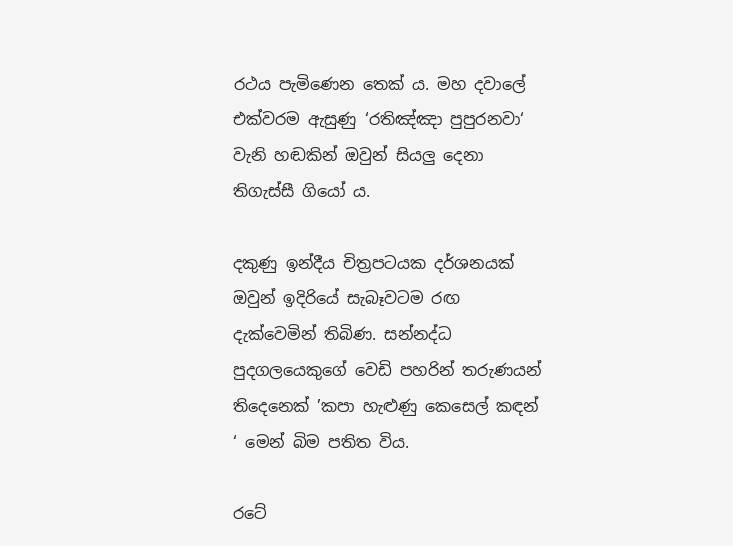රථය පැමිණෙන තෙක් ය. මහ දවාලේ එක්වරම ඇසුණු ‘රතිඤ්ඤා පුපුරනවා‘ වැනි හඬකින් ඔවුන් සියලු දෙනා තිගැස්සී ගියෝ ය.

දකුණු ඉන්දීය චිත්‍රපටයක දර්ශනයක් ඔවුන් ඉදිරියේ සැබෑවටම රඟ දැක්වෙමින් තිබිණ. සන්නද්ධ පුදගලයෙකුගේ වෙඩි පහරින් තරුණයන් තිදෙනෙක් ’කපා හැළුණු කෙසෙල් කඳන් ‘ මෙන් බිම පතිත විය.

රටේ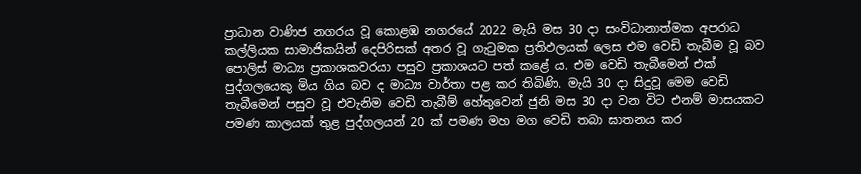ප්‍රාධාන වාණිජ නගරය වූ කොළඹ නගරයේ 2022 මැයි මස 30 දා සංවිධානාත්මක අපරාධ කල්ලියක සාමාජිකයින් දෙපිරිසක් අතර වූ ගැටුමක ප්‍රතිඵලයක් ලෙස එම වෙඩි තැබීම වූ බව පොලිස් මාධ්‍ය ප්‍රකාශකවරයා පසුව ප්‍රකාශයට පත් කළේ ය. එම වෙඩි තැබීමෙන් එක් පුද්ගලයෙකු මිය ගිය බව ද මාධ්‍ය වාර්තා පළ කර තිබිණි. මැයි 30 දා සිදුවූ මෙම වෙඩි තැබීමෙන් පසුව වූ එවැනිම වෙඩි තැබීම් හේතුවෙන් ජුනි මස 30 දා වන විට එනම් මාසයකට පමණ කාලයක් තුළ පුද්ගලයන් 20 ක් පමණ මහ මග වෙඩි තබා ඝාතනය කර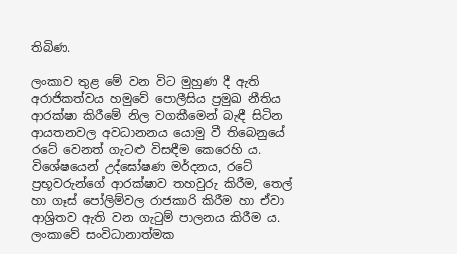තිබිණ.

ලංකාව තුළ මේ වන විට මුහුණ දී ඇති අරාජිකත්වය හමුවේ පොලීසිය ප්‍රමුඛ නීතිය ආරක්ෂා කිරීමේ නිල වගකීමෙන් බැඳී සිටින ආයතනවල අවධානනය යොමු වී තිබෙනුයේ රටේ වෙනත් ගැටළු විසඳීම කෙරෙහි ය. විශේෂයෙන් උද්ඝෝෂණ මර්දනය, රටේ ප්‍රභූවරුන්ගේ ආරක්ෂාව තහවුරු කිරීම, තෙල් හා ගෑස් පෝලිම්වල රාජකාරි කිරීම හා ඒවා ආශ්‍රිතව ඇති වන ගැටුම් පාලනය කිරීම ය. ලංකාවේ සංවිධානාත්මක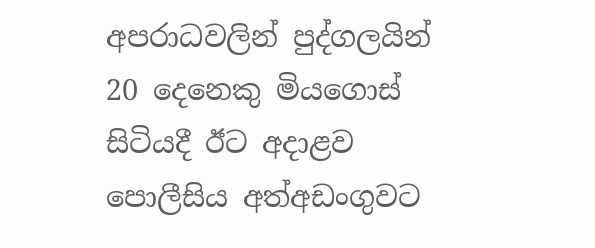අපරාධවලින් පුද්ගලයින් 20 දෙනෙකු මියගොස් සිටියදී ඊට අදාළව පොලීසිය අත්අඩංගුවට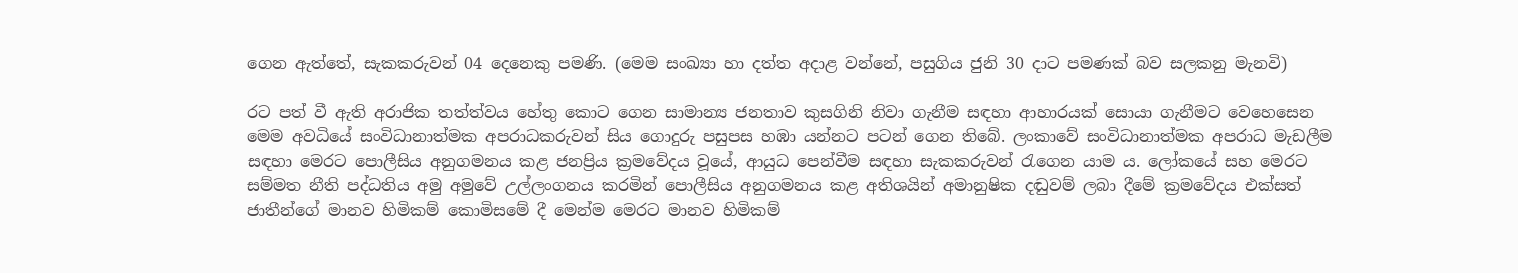ගෙන ඇත්තේ, සැකකරුවන් 04 දෙනෙකු පමණි. (මෙම සංඛ්‍යා හා දත්ත අදාළ වන්නේ, පසුගිය ජුනි 30 දාට පමණක් බව සලකනු මැනවි)

රට පත් වී ඇති අරාජික තත්ත්වය හේතු කොට ගෙන සාමාන්‍ය ජනතාව කුසගිනි නිවා ගැනීම සඳහා ආහාරයක් සොයා ගැනීමට වෙහෙසෙන මෙම අවධියේ සංවිධානාත්මක අපරාධකරුවන් සිය ගොදුරු පසුපස හඹා යන්නට පටන් ගෙන තිබේ. ලංකාවේ සංවිධානාත්මක අපරාධ මැඩලීම සඳහා මෙරට පොලීසිය අනුගමනය කළ ජනප්‍රිය ක්‍රමවේදය වූයේ, ආයුධ පෙන්වීම සඳහා සැකකරුවන් රැගෙන යාම ය. ලෝකයේ සහ මෙරට සම්මත නීති පද්ධතිය අමු අමුවේ උල්ලංගනය කරමින් පොලීසිය අනුගමනය කළ අතිශයින් අමානුෂික දඬුවම් ලබා දීමේ ක්‍රමවේදය එක්සත් ජාතීන්ගේ මානව හිමිකම් කොමිසමේ දී මෙන්ම මෙරට මානව හිමිකම්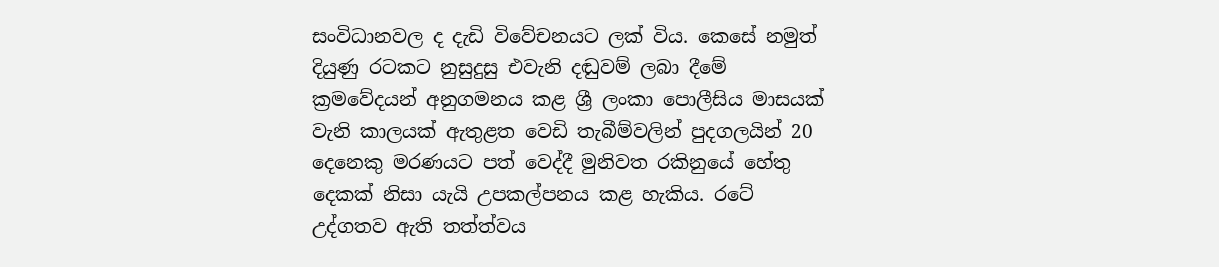සංවිධානවල ද දැඩි විවේචනයට ලක් විය. කෙසේ නමුත් දියුණු රටකට නුසුදුසු එවැනි දඬුවම් ලබා දීමේ ක්‍රමවේදයන් අනුගමනය කළ ශ්‍රී ලංකා පොලීසිය මාසයක් වැනි කාලයක් ඇතුළත වෙඩි තැබීම්වලින් පුදගලයින් 20 දෙනෙකු මරණයට පත් වෙද්දී මුනිවත රකිනුයේ හේතු දෙකක් නිසා යැයි උපකල්පනය කළ හැකිය. රටේ උද්ගතව ඇති තත්ත්වය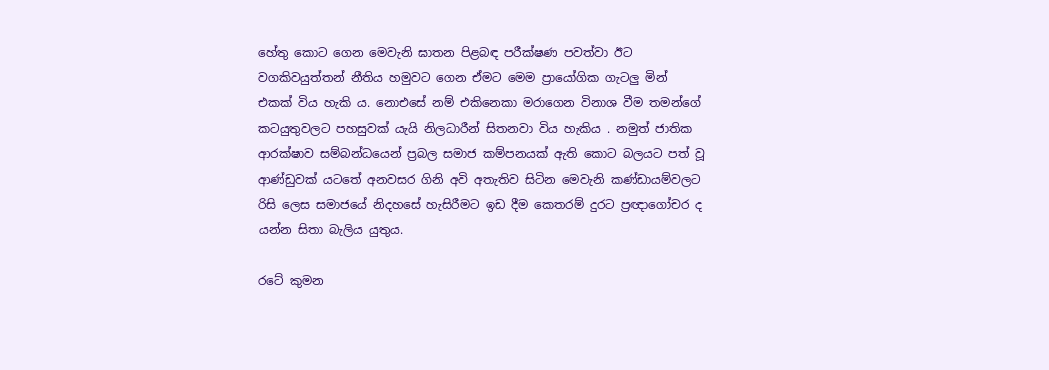හේතු කොට ගෙන මෙවැනි ඝාතන පිළබඳ පරීක්ෂණ පවත්වා ඊට වගකිවයුත්තන් නීතිය හමුවට ගෙන ඒමට මෙම ප්‍රායෝගික ගැටලු මින් එකක් විය හැකි ය. නොඑසේ නම් එකිනෙකා මරාගෙන විනාශ වීම තමන්ගේ කටයුතුවලට පහසුවක් යැයි නිලධාරීන් සිතනවා විය හැකිය . නමුත් ජාතික ආරක්ෂාව සම්බන්ධයෙන් ප්‍රබල සමාජ කම්පනයක් ඇති කොට බලයට පත් වූ ආණ්ඩුවක් යටතේ අනවසර ගිනි අවි අතැතිව සිටින මෙවැනි කණ්ඩායම්වලට රිසි ලෙස සමාජයේ නිදහසේ හැසිරීමට ඉඩ දීම කෙතරම් දුරට ප්‍රඥාගෝචර ද යන්න සිතා බැලිය යුතුය.

රටේ කුමන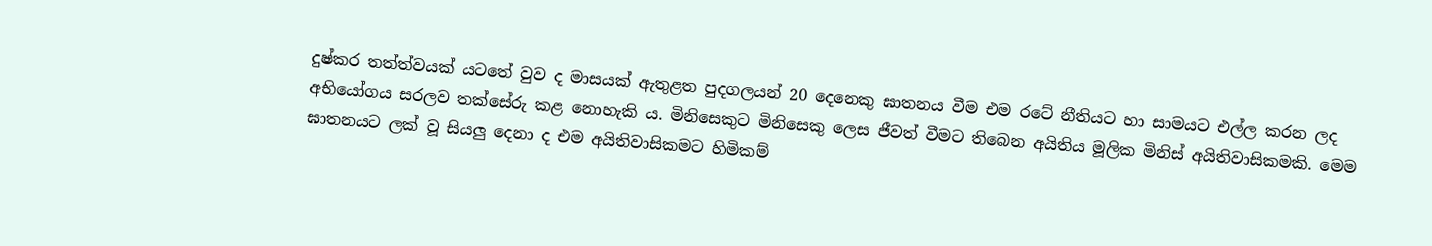දුෂ්කර තත්ත්වයක් යටතේ වුව ද මාසයක් ඇතුළත පුදගලයන් 20 දෙනෙකු ඝාතනය වීම එම රටේ නීතියට හා සාමයට එල්ල කරන ලද අභියෝගය සරලව තක්සේරු කළ නොහැකි ය. මිනිසෙකුට මිනිසෙකු ලෙස ජීවත් වීමට තිබෙන අයිතිය මූලික මිනිස් අයිතිවාසිකමකි. මෙම ඝාතනයට ලක් වූ සියලු දෙනා ද එම අයිතිවාසිකමට හිමිකම්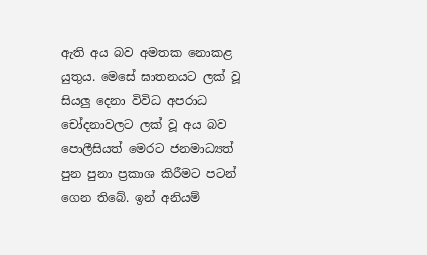ඇති අය බව අමතක නොකළ යුතුය. මෙසේ ඝාතනයට ලක් වූ සියලු දෙනා විවිධ අපරාධ චෝදනාවලට ලක් වූ අය බව පොලීසියත් මෙරට ජනමාධ්‍යත් පුන පුනා ප්‍රකාශ කිරීමට පටන් ගෙන තිබේ. ඉන් අනියම්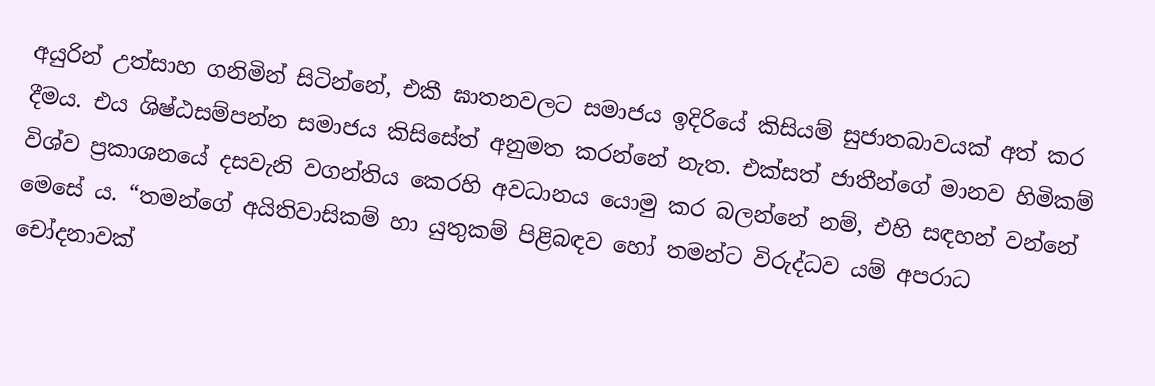අයුරින් උත්සාහ ගනිමින් සිටින්නේ, එකී ඝාතනවලට සමාජය ඉදිරියේ කිසියම් සුජාතබාවයක් අත් කර දීමය. එය ශිෂ්ඨසම්පන්න සමාජය කිසිසේත් අනුමත කරන්නේ නැත. එක්සත් ජාතීන්ගේ මානව හිමිකම් විශ්ව ප්‍රකාශනයේ දසවැනි වගන්තිය කෙරහි අවධානය යොමු කර බලන්නේ නම්, එහි සඳහන් වන්නේ මෙසේ ය. “තමන්ගේ අයිතිවාසිකම් හා යුතුකම් පිළිබඳව හෝ තමන්ට විරුද්ධව යම් අපරාධ චෝදනාවක්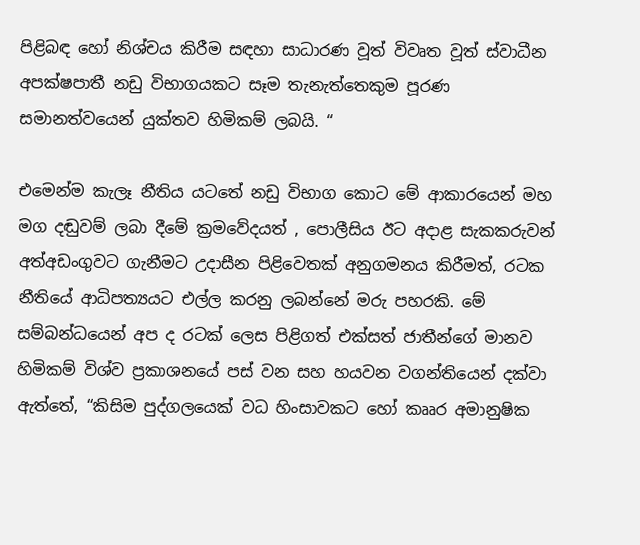පිළිබඳ හෝ නිශ්චය කිරීම සඳහා සාධාරණ වූත් විවෘත වූත් ස්වාධීන අපක්ෂපාතී නඩු විභාගයකට සෑම තැනැත්තෙකුම පූරණ සමානත්වයෙන් යුක්තව හිමිකම් ලබයි. “

එමෙන්ම කැලෑ නීතිය යටතේ නඩු විභාග කොට මේ ආකාරයෙන් මහ මග දඬුවම් ලබා දීමේ ක්‍රමවේදයත් , පොලීසිය ඊට අදාළ සැකකරුවන් අත්අඩංගුවට ගැනීමට උදාසීන පිළිවෙතක් අනුගමනය කිරීමත්, රටක නීතියේ ආධිපත්‍යයට එල්ල කරනු ලබන්නේ මරු පහරකි. මේ සම්බන්ධයෙන් අප ද රටක් ලෙස පිළිගත් එක්සත් ජාතීන්ගේ මානව හිමිකම් විශ්ව ප්‍රකාශනයේ පස් වන සහ හයවන වගන්තියෙන් දක්වා ඇත්තේ, “කිසිම පුද්ගලයෙක් වධ හිංසාවකට හෝ කෲර අමානුෂික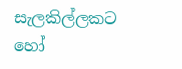සැලකිල්ලකට හෝ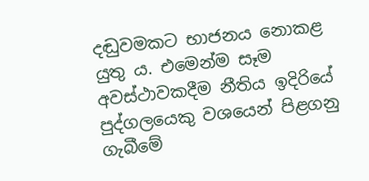දඬුවමකට භාජනය නොකළ යුතු ය. එමෙන්ම සෑම අවස්ථාවකදීම නීතිය ඉදිරියේ පුද්ගලයෙකු වශයෙන් පිළගනු ගැබීමේ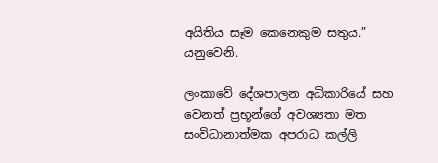අයිතිය සෑම කෙනෙකුම සතුය.” යනුවෙනි.

ලංකාවේ දේශපාලන අධිකාරියේ සහ වෙනත් ප්‍රභූන්ගේ අවශ්‍යතා මත සංවිධානාත්මක අපරාධ කල්ලි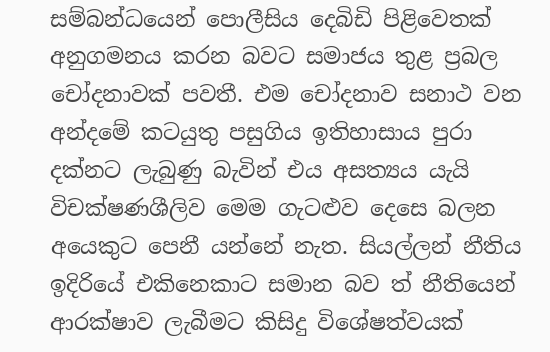සම්බන්ධයෙන් පොලීසිය දෙබිඩි පිළිවෙතක් අනුගමනය කරන බවට සමාජය තුළ ප්‍රබල චෝදනාවක් පවතී. එම චෝදනාව සනාථ වන අන්දමේ කටයුතු පසුගිය ඉතිහාසාය පුරා දක්නට ලැබුණු බැවින් එය අසත්‍යය යැයි විචක්ෂණශීලිව මෙම ගැටළුව දෙසෙ බලන අයෙකුට පෙනී යන්නේ නැත. සියල්ලන් නීතිය ඉදිරියේ එකිනෙකාට සමාන බව ත් නීතියෙන් ආරක්ෂාව ලැබීමට කිසිදු විශේෂත්වයක්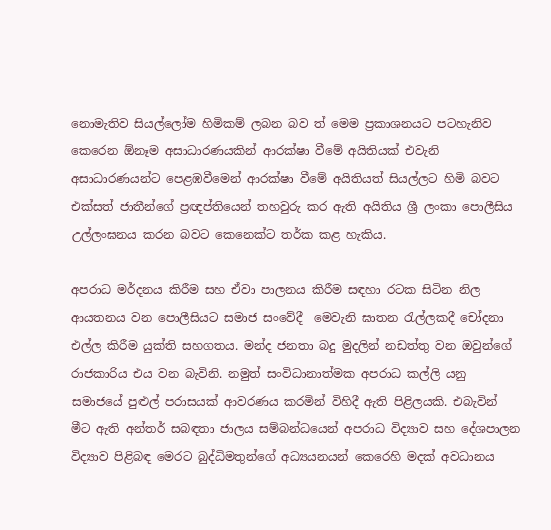නොමැතිව සියල්ලෝම හිමිකම් ලබන බව ත් මෙම ප්‍රකාශනයට පටහැනිව කෙරෙන ඕනෑම අසාධාරණයකින් ආරක්ෂා වීමේ අයිතියක් එවැනි අසාධාරණයන්ට පෙළඹවීමෙන් ආරක්ෂා වීමේ අයිතියත් සියල්ලට හිමි බවට එක්සත් ජාතීන්ගේ ප්‍රඥප්තියෙන් තහවුරු කර ඇති අයිතිය ශ්‍රී ලංකා පොලීසිය උල්ලංඝනය කරන බවට කෙනෙක්ට තර්ක කළ හැකිය.

අපරාධ මර්දනය කිරීම සහ ඒවා පාලනය කිරීම සඳහා රටක සිටින නිල ආයතනය වන පොලීසියට සමාජ සංවේදී  මෙවැනි ඝාතන රැල්ලකදී චෝදනා එල්ල කිරීම යුක්ති සහගතය. මන්ද ජනතා බදු මුදලින් නඩත්තු වන ඔවුන්ගේ රාජකාරිය එය වන බැවිනි. නමුත් සංවිධානාත්මක අපරාධ කල්ලි යනු සමාජයේ පුළුල් පරාසයක් ආවරණය කරමින් විහිදී ඇති පිළිලයකි. එබැවින් මීට ඇති අන්තර් සබඳතා ජාලය සම්බන්ධයෙන් අපරාධ විද්‍යාව සහ දේශපාලන විද්‍යාව පිළිබඳ මෙරට බුද්ධිමතුන්ගේ අධ්‍යයනයන් කෙරෙහි මදක් අවධානය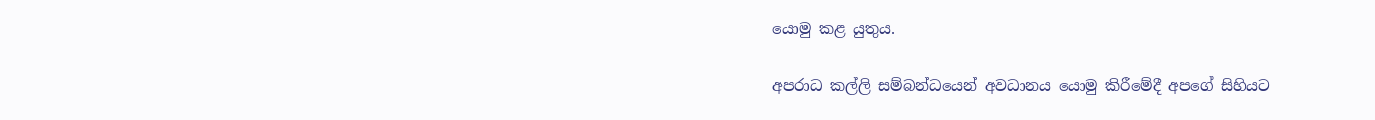යොමු කළ යුතුය.

අපරාධ කල්ලි සම්බන්ධයෙන් අවධානය යොමු කිරීමේදී අපගේ සිහියට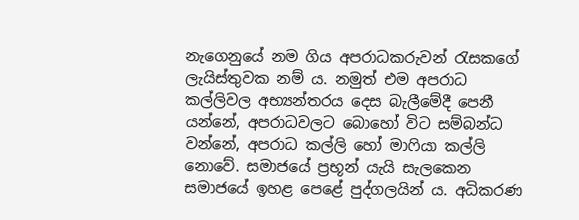නැගෙනුයේ නම ගිය අපරාධකරුවන් රැසකගේ ලැයිස්තුවක නම් ය. නමුත් එම අපරාධ කල්ලිවල අභ්‍යන්තරය දෙස බැලීමේදී පෙනී යන්නේ, අපරාධවලට බොහෝ විට සම්බන්ධ වන්නේ, අපරාධ කල්ලි හෝ මාෆියා කල්ලි නොවේ. සමාජයේ ප්‍රභූන් යැයි සැලකෙන සමාජයේ ඉහළ පෙළේ පුද්ගලයින් ය. අධිකරණ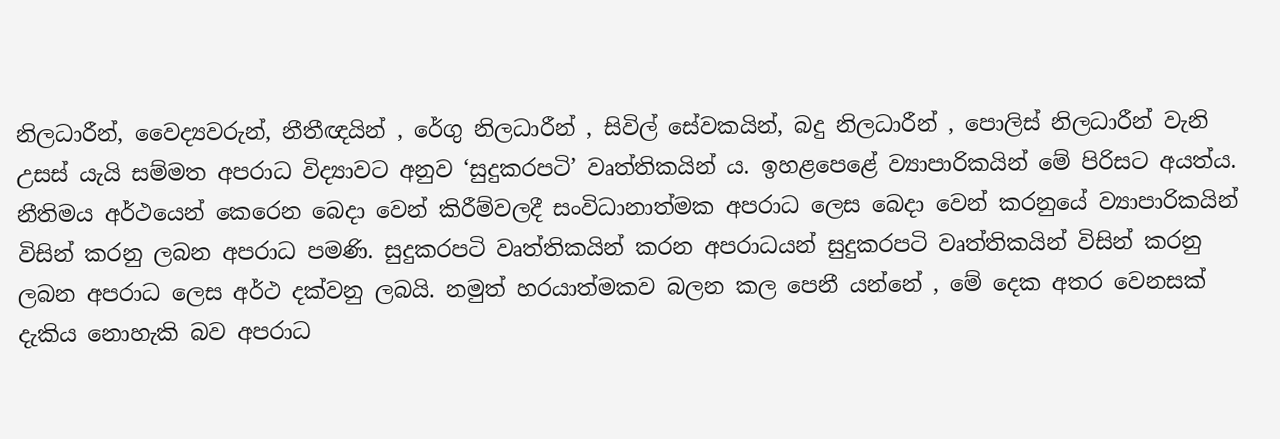නිලධාරීන්, වෛද්‍යවරුන්, නීතීඥයින් , රේගු නිලධාරීන් , සිවිල් සේවකයින්, බදු නිලධාරීන් , පොලිස් නිලධාරීන් වැනි උසස් යැයි සම්මත අපරාධ විද්‍යාවට අනුව ‘සුදුකරපටි’ වෘත්තිකයින් ය. ඉහළපෙළේ ව්‍යාපාරිකයින් මේ පිරිසට අයත්ය. නීතිමය අර්ථයෙන් කෙරෙන බෙදා වෙන් කිරීම්වලදී සංවිධානාත්මක අපරාධ ලෙස බෙදා වෙන් කරනුයේ ව්‍යාපාරිකයින් විසින් කරනු ලබන අපරාධ පමණි. සුදුකරපටි වෘත්තිකයින් කරන අපරාධයන් සුදුකරපටි වෘත්තිකයින් විසින් කරනු ලබන අපරාධ ලෙස අර්ථ දක්වනු ලබයි. නමුත් හරයාත්මකව බලන කල පෙනී යන්නේ , මේ දෙක අතර වෙනසක් දැකිය නොහැකි බව අපරාධ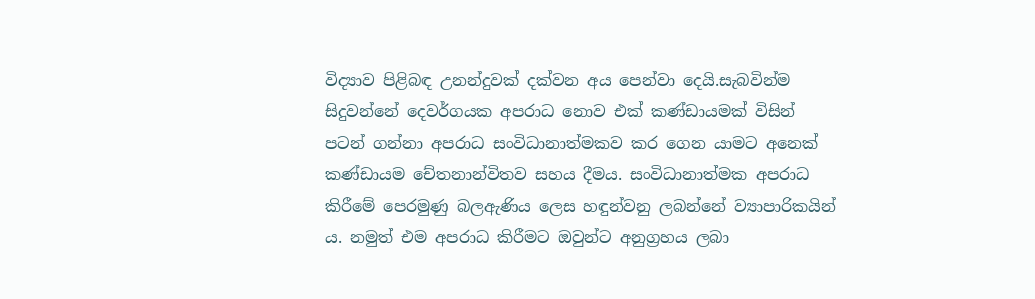විද්‍යාව පිළිබඳ උනන්දුවක් දක්වන අය පෙන්වා දෙයි.සැබවින්ම සිදුවන්නේ දෙවර්ගයක අපරාධ නොව එක් කණ්ඩායමක් විසින් පටන් ගන්නා අපරාධ සංවිධානාත්මකව කර ගෙන යාමට අනෙක් කණ්ඩායම චේතනාන්විතව සහය දීමය. සංවිධානාත්මක අපරාධ කිරීමේ පෙරමුණු බලඇණිය ලෙස හඳුන්වනු ලබන්නේ ව්‍යාපාරිකයින් ය. නමුත් එම අපරාධ කිරීමට ඔවුන්ට අනුග්‍රහය ලබා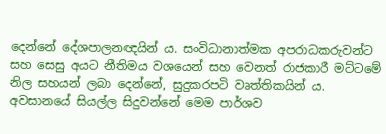දෙන්නේ දේශපාලනඥයින් ය. සංවිධානාත්මක අපරාධකරුවන්ට සහ සෙසු අයට නීතිමය වශයෙන් සහ වෙනත් රාජකාරී මට්ටමේ නිල සහයන් ලබා දෙන්නේ, සුදුකරපටි වෘත්තිකයින් ය. අවසානයේ සියල්ල සිදුවන්නේ මෙම පාර්ශව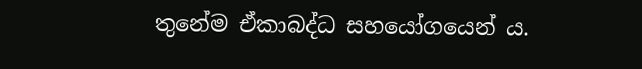තුනේම ඒකාබද්ධ සහයෝගයෙන් ය.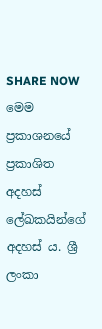SHARE NOW
මෙම ප්‍රකාශනයේ ප්‍රකාශිත අදහස් ලේඛකයින්ගේ අදහස් ය. ශ්‍රී ලංකා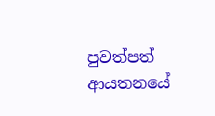පුවත්පත් ආයතනයේ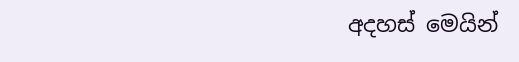අදහස් මෙයින්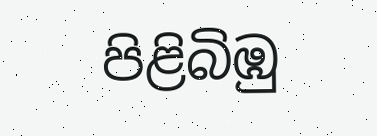පිළිබිඹු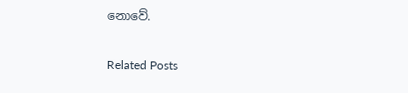නොවේ.

Related Posts